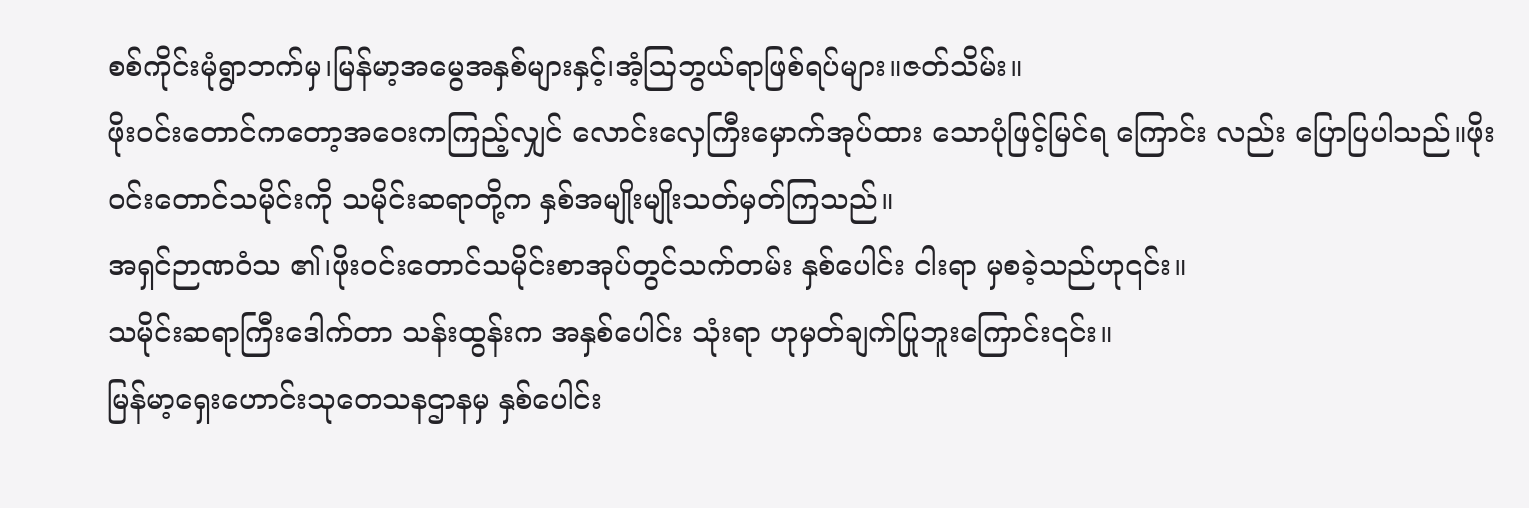စစ်ကိုင်းမုံရွာဘက်မှ၊မြန်မာ့အမွေအနှစ်များနှင့်၊အံ့ဩဘွယ်ရာဖြစ်ရပ်များ။ဇတ်သိမ်း။
ဖိုးဝင်းတောင်ကတော့အဝေးကကြည့်လျှင် လောင်းလှေကြီးမှောက်အုပ်ထား သောပုံဖြင့်မြင်ရ ကြောင်း လည်း ပြောပြပါသည်။ဖိုးဝင်းတောင်သမိုင်းကို သမိုင်းဆရာတို့က နှစ်အမျိုးမျိုးသတ်မှတ်ကြသည်။
အရှင်ဉာဏဝံသ ၏၊ဖိုးဝင်းတောင်သမိုင်းစာအုပ်တွင်သက်တမ်း နှစ်ပေါင်း ငါးရာ မှစခဲ့သည်ဟု၎င်း။
သမိုင်းဆရာကြီးဒေါက်တာ သန်းထွန်းက အနှစ်ပေါင်း သုံးရာ ဟုမှတ်ချက်ပြုဘူးကြောင်း၎င်း။
မြန်မာ့ရှေးဟောင်းသုတေသနဌာနမှ နှစ်ပေါင်း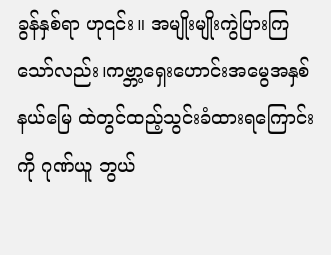ခွန်နှစ်ရာ ဟု၎င်း။ အမျိုးမျိုးကွဲပြားကြသော်လည်း၊ကဗ္ဘာ့ရှေးဟောင်းအမွေအနှစ်နယ်မြေ ထဲတွင်ထည့်သွင်းခံထားရကြောင်းကို ဂုဏ်ယူ ဘွယ်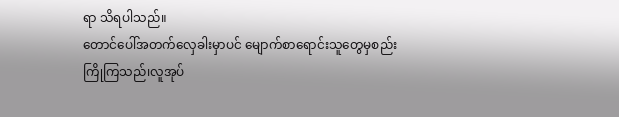ရာ သိရပါသည်။
တောင်ပေါ်အတက်လှေခါးမှာပင် မျောက်စာရောင်းသူတွေမှစည်းကြိုကြသည်၊လူအုပ်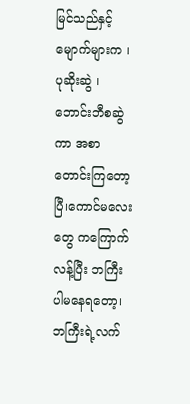မြင်သည်နှင့်မျောက်များက ၊ ပုဆိုးဆွဲ ၊ဘောင်းဘီစဆွဲကာ အစာတောင်းကြတော့ပြီ၊ကောင်မလေးတွေ ကကြောက် လန့်ပြီး ဘကြီးပါမနေရတော့၊ဘကြီးရဲ့လက်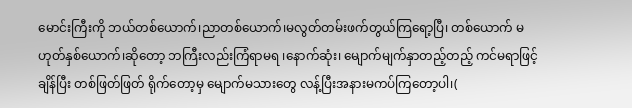မောင်းကြီးကို ဘယ်တစ်ယောက်၊ညာတစ်ယောက်၊မလွတ်တမ်းဖက်တွယ်ကြရော့ပြီ၊ တစ်ယောက် မဟုတ်နှစ်ယောက်၊ဆိုတော့ ဘကြီးလည်းကြံရာမရ ၊နောက်ဆုံး၊ မျောက်မျက်နှာတည့်တည့် ကင်မရာဖြင့်ချိန်ပြီး တစ်ဖြတ်ဖြတ် ရိုက်တော့မှ မျောက်မသားတွေ လန့်ပြီးအနားမကပ်ကြတော့ပါ၊(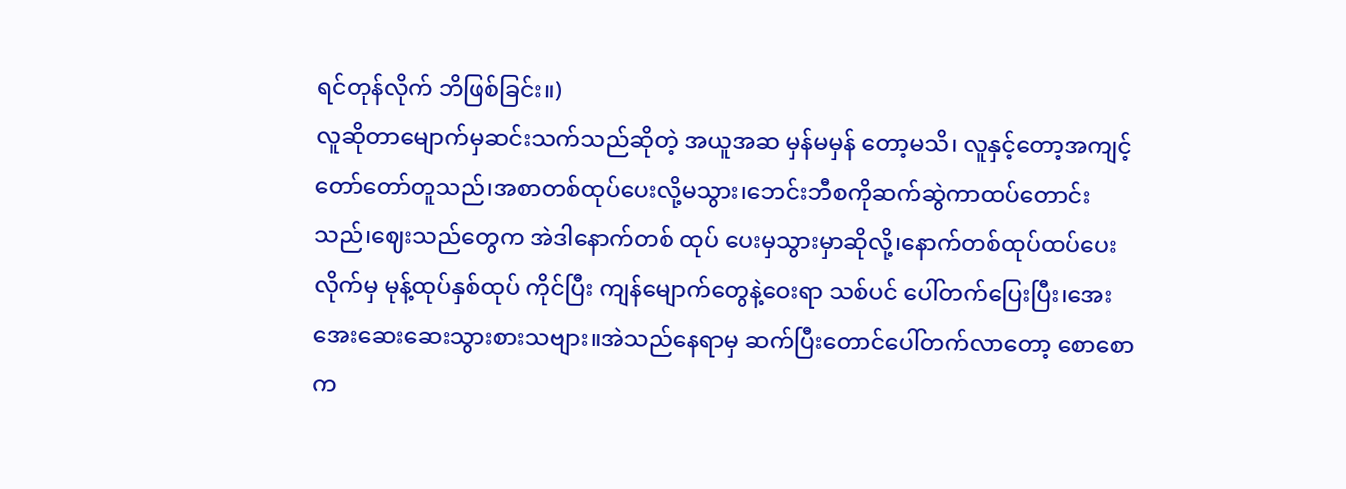ရင်တုန်လိုက် ဘိဖြစ်ခြင်း။)
လူဆိုတာမျောက်မှဆင်းသက်သည်ဆိုတဲ့ အယူအဆ မှန်မမှန် တော့မသိ၊ လူနှင့်တော့အကျင့်တော်တော်တူသည်၊အစာတစ်ထုပ်ပေးလို့မသွား၊ဘေင်းဘီစကိုဆက်ဆွဲကာထပ်တောင်းသည်၊ဈေးသည်တွေက အဲဒါနောက်တစ် ထုပ် ပေးမှသွားမှာဆိုလို့၊နောက်တစ်ထုပ်ထပ်ပေးလိုက်မှ မုန့်ထုပ်နှစ်ထုပ် ကိုင်ပြီး ကျန်မျောက်တွေနဲ့ဝေးရာ သစ်ပင် ပေါ်တက်ပြေးပြီး၊အေးအေးဆေးဆေးသွားစားသဗျား။အဲသည်နေရာမှ ဆက်ပြီးတောင်ပေါ်တက်လာတော့ စောစော က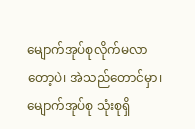မျောက်အုပ်စုလိုက်မလာတော့ပဲ၊ အဲသည်တောင်မှာ၊မျောက်အုပ်စု သုံးစုရှိ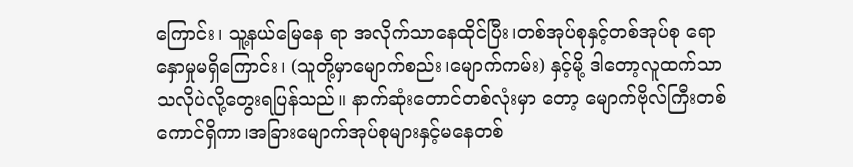ကြောင်း၊ သူ့နယ်မြေနေ ရာ အလိုက်သာနေထိုင်ပြီး၊တစ်အုပ်စုနှင့်တစ်အုပ်စု ရောနှောမှုမရှိကြောင်း၊ (သူတို့မှာမျောက်စည်း၊မျောက်ကမ်း) နှင့်မို့ ဒါတော့လူထက်သာသလိုပဲလို့တွေးရပြန်သည်။ နာက်ဆုံးတောင်တစ်လုံးမှာ တော့ မျောက်ဗိုလ်ကြီးတစ်ကောင်ရှိကာ၊အခြားမျောက်အုပ်စုများနှင့်မနေတစ်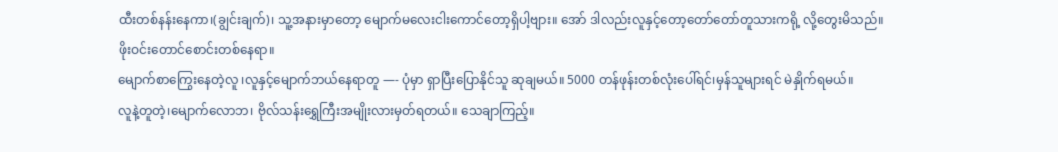ထီးတစ်နန်းနေကာ၊(ချွင်းချက်)၊ သူ့အနားမှာတော့ မျောက်မလေးငါးကောင်တော့ရှိပါ့ဗျား။ အော် ဒါလည်းလူနှင့်တော့တော်တော်တူသားကရို့ လို့တွေးမိသည်။
ဖိုးဝင်းတောင်စောင်းတစ်နေရာ။
မျောက်စာကြွေးနေတဲ့လူ ၊လူနှင့်မျောက်ဘယ်နေရာတူ —- ပုံမှာ ရှာပြီးပြောနိုင်သူ ဆုချမယ်။ 5000 တန်ဖုန်းတစ်လုံးပေါ်ရင်၊မှန်သူများရင် မဲနှိုက်ရမယ်။
လူနဲ့တူတဲ့၊မျောက်လောဘ၊ ဗိုလ်သန်းရွှေကြီးအမျိုးလားမှတ်ရတယ်။ သေချာကြည့်။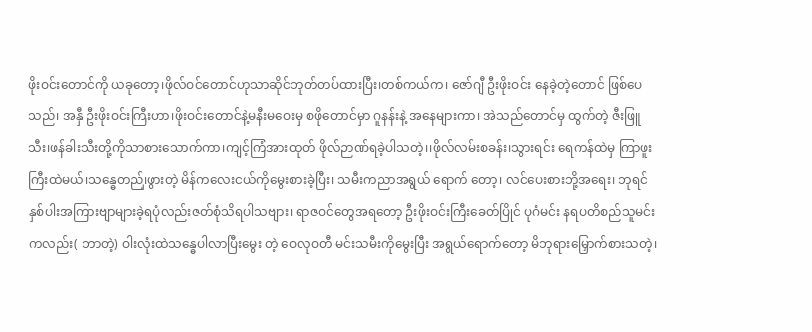ဖိုးဝင်းတောင်ကို ယခုတော့၊ဖိုလ်ဝင်တောင်ဟုသာဆိုင်ဘုတ်တပ်ထားပြီး၊တစ်ကယ်က၊ ဇော်ဂျီ ဦးဖိုးဝင်း နေခဲ့တဲ့တောင် ဖြစ်ပေသည်၊ အနှီ ဦးဖိုးဝင်းကြီးဟာ၊ဖိုးဝင်းတောင်နဲ့မနီးမဝေးမှ စဖိုတောင်မှာ ဂူနန်းနဲ့ အနေများကာ၊ အဲသည်တောင်မှ ထွက်တဲ့ ဇီးဖြူသီး၊ဖန်ခါးသီးတို့ကိုသာစားသောက်ကာ၊ကျင့်ကြံအားထုတ် ဖိုလ်ဉာဏ်ရခဲ့ပါသတဲ့၊၊ဖိုလ်လမ်းစခန်း၊သွားရင်း ရေကန်ထဲမှ ကြာဖူးကြီးထဲမယ်၊သန္ဓေတည်၊ှဖွားတဲ့ မိန်ကလေးငယ်ကိုမွေးစားခဲ့ပြီး၊ သမီးကညာအရွယ် ရောက် တော့၊ လင်ပေးစားဘို့အရေး၊ ဘုရင်နှစ်ပါးအကြားဗျာများခဲ့ရပုံလည်းဇတ်စုံသိရပါသဗျား၊ ရာဇဝင်တွေအရတော့ ဦးဖိုးဝင်းကြီးခေတ်ပြိုင် ပုဂံမင်း နရပတိစည်သူမင်းကလည်း( ဘာတဲ့) ဝါးလုံးထဲသန္ဓေပါလာပြီးမွေး တဲ့ ဝေလုဝတီ မင်းသမီးကိုမွေးပြီး အရွယ်ရောက်တော့ မိဘုရားမြှောက်စားသတဲ့၊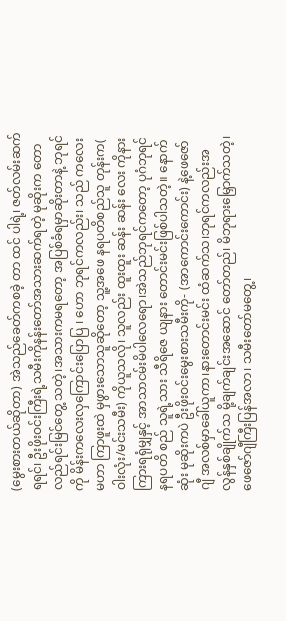(မွေးစားတယ်ဆိုတာ) အဲသည်ခေတ်ကစခဲ့ တာ ထင် ပါရဲ့၊ ဇတ်လမ်းဆက်ရရင်၊ ဦးဖိုးဝင်းကြီးရဲ့သမီးကိုနန်းတော်အသားဆက်ရတဲ့ မုဆိုးက တောလည်ရင်းမြင်တွေ့ သတဲ့၊အသားကမရတော့ အပြစ်ခံရမှာဆိုးတာနဲ့ ဘုရင်ကို မိန်းကလေးလှကြောင်းပြောပြ ၊ ဟော ဘုရင်ကလည်း၊ သည် ကလေးမဟာ ကြာဖူးထဲ မှဖွားသောသူဆိုတော့ သူ့အဖေ နရပတိစည်သူ တုန်းက( ဝါးလုံး/မင်းသမီး) ကိုယူသလို၊ သူလည်း ထူးထူး ဆန်း ဆန်း လေး ကိုနားကြားရရုံမျှနှင့် အာသာငမ်းမိပါလေရော၊အဲသည်ဘုရင်ကတော့ ပုဂံဘုရင် နရပတိ စည် သူရဲ့သား သီရိဇေ ယျနား တောင်းမင်းဖြစ်ပါသတဲ့။ နောက်ဆုံး မုဆိုးကပဲ ဦးဖိုးဝင်းမွေးစားသမီးကို- (အာကောင်းကောင်း) နဲ့ဖေဇော်ဂျီ အလစ်မှာခေါ်ယူကာ၊နားတောင်းမင်း ထံဆက်သ၊ဘုရင်ကလည်းအလွန်နှစ်ချိုက်သ မို့ချက်ချင်းအဆောင် တော်တည်၊ မိဘုရားမြှောက်သတဲ့၊ ဖေဇော်ဂျီကြီးပြန်အလာ၊ သမီးတော်မတွေ့၊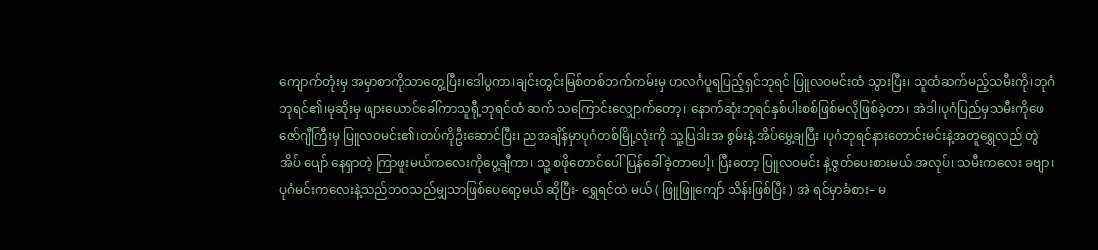ကျောက်တုံးမှ အမှာစာကိုသာတွေ့ပြီး၊ဒေါပွကာ၊ချင်းတွင်းမြစ်တစ်ဘက်ကမ်းမှ ဟလင်္ဂပူရပြည့်ရှင်ဘုရင် ပြူလဝမင်းထံ သွားပြီး၊ သူထံဆက်မည့်သမီးကို၊ဘုဂံဘုရင်၏၊မုဆိုးမှ ဖျားယောင်ခေါ်ကာသူရီု့ဘုရင်ထံ ဆက် သကြောင်းလျှောက်တော့၊ နောက်ဆုံးဘုရင်နှစ်ပါးစစ်ဖြစ်မလိုဖြစ်ခဲ့တာ၊ အဲဒါ၊ပုဂံပြည်မှသမီးကိုဖေဇော်ဂျီကြီးမှ ပြူလဝမင်း၏၊တပ်ကိုဦးဆောင်ပြီး၊ ညအချိန်မှာပုဂံတစ်မြို့လုံးကို သူ့ပြဒါးအ စွမ်းနဲ့ အိပ်မွှေ့ချပြီး ၊ပုဂံဘုရင်နားတောင်းမင်းနဲ့အတူရွှေလည် တွဲအိပ် ပျော် နေရှာတဲ့ ကြာဖူးမယ်ကလေးကိုပွေ့ချီကာ၊ သူ့ စဖိုတောင်ပေါ်ပြန်ခေါ်ခဲ့တာပေါ့၊ ပြီးတော့ ပြူလဝမင်း နဲ့ဇွတ်ပေးစားမယ် အလုပ်၊ သမီးကလေး ခဗျာ၊ ပုဂံမင်းကလေးနဲ့သည်ဘဝသည်မျှသာဖြစ်ပေရော့မယ် ဆိုပြီး- ရွှေရင်ထဲ မယ် ( ဖြူဖြူကျော် သိန်းဖြစ်ပြီး ) အဲ ရင်မှာခံစား– မ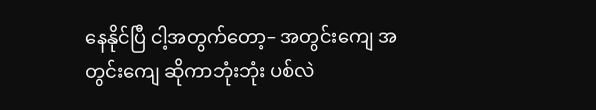နေနိုင်ပြီ ငါ့အတွက်တော့– အတွင်းကျေ အတွင်းကျေ ဆိုကာဘုံးဘုံး ပစ်လဲ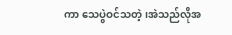ကာ သေပွဲဝင်သတဲ့၊အဲသည်လိုအ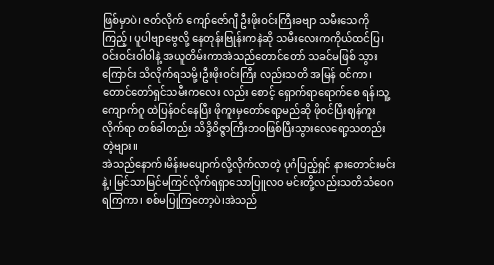ဖြစ်မှာပဲ၊ ဇတ်လိုက် ကျော်ဇော်ဂျီ ဦးဖိုးဝင်းကြီးခဗျာ သမီးသေကိုကြည့်၊ ပူပါဗျာဗွေလို့ နေတုန်းဗြုန်းကနဲဆို သမီးလေးကကိုယ်ထင်ပြ၊ဝင်းဝင်းဝါဝါနဲ့ အယူတိမ်းကာအဲသည်တောင်တော် သခင်မဖြစ် သွား ကြောင်း သိလိုက်ရသမို့၊ဦးဖိုးဝင်းကြီး လည်းသတိ အမြန် ဝင်ကာ၊ တောင်တော်ရှင်သမီးကလေး လည်း စောင့် ရှောက်ရာရောက်စေ ရန်၊သူ့ကျောက်ဂူ ထဲပြန်ဝင်နေပြီး ဖိုကူးမှတော်ရော့မည်ဆို ဖိုဝင်ပြီးဈန်ကူး လိုက်ရာ တစ်ခါတည်း သိဒ္ဒိဝိဇ္ဇာကြီးဘဝဖြစ်ပြီးသွားလေရော့သတည်းတဲ့ဗျား။
အဲသည်နောက်၊မိန်းမပျောက်လို့လိုက်လာတဲ့ ပုဂံပြည့်ရှင် နားတောင်းမင်းနဲ့၊ မြင်သာမြင်မကြင်လိုက်ရရှာသောပြူလဝ မင်းတို့လည်းသတိသံဝေဂရကြကာ၊ စစ်မပြုကြတော့ပဲ၊အဲသည်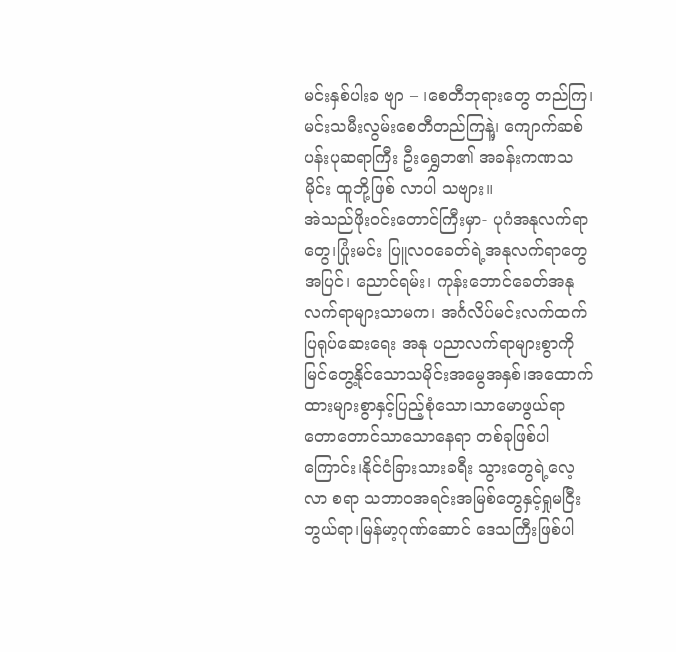မင်းနှစ်ပါးခ ဗျာ – ၊စေတီဘုရားတွေ တည်ကြ၊ မင်းသမီးလွမ်းစေတီတည်ကြနဲ့၊ှ ကျောက်ဆစ်ပန်းပုဆရာကြီး ဦးရွှေဘ၏ အခန်းကဏသမိုင်း ထူဘို့ဖြစ် လာပါ သဗျား။
အဲသည်ဖိုးဝင်းတောင်ကြီးမှာ- ပုဂံအနုလက်ရာတွေ၊ပြုံးမင်း ပြူလဝခေတ်ရဲ့အနုလက်ရာတွေအပြင်၊ ညောင်ရမ်း၊ ကုန်းဘောင်ခေတ်အနုလက်ရာများသာမက၊ အင်္ဂလိပ်မင်းလက်ထက်ပြရုပ်ဆေးရေး အနု ပညာလက်ရာများစွာကို မြင်တွေ့နိုင်သောသမိုင်းအမွေအနှစ်၊အထောက်ထားများစွာနှင့်ပြည့်စုံသော၊သာမောဖွယ်ရာတောတောင်သာသောနေရာ တစ်ခုဖြစ်ပါကြောင်း၊နိုင်ငံခြားသားခရီး သွားတွေရဲ့လေ့လာ စရာ သဘာဝအရင်းအမြစ်တွေနှင့်ရှုမငြီးဘွယ်ရာ၊မြန်မာ့ဂုဏ်ဆောင် ဒေသကြီးဖြစ်ပါ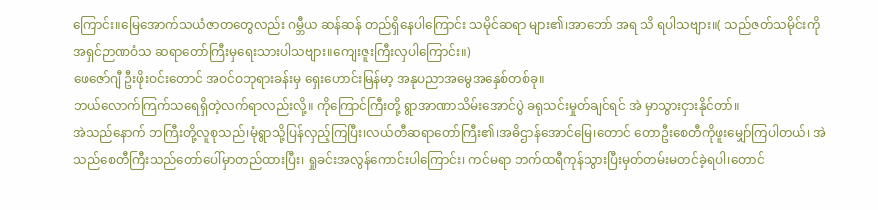ကြောင်း။မြေအောက်သယံဇာတတွေလည်း ဂမ္ဘီယ ဆန်ဆန် တည်ရှိနေပါကြောင်း သမိုင်ဆရာ များ၏၊အာဘော် အရ သိ ရပါသဗျား။( သည်ဇတ်သမိုင်းကိုအရှင်ဉာဏဝံသ ဆရာတော်ကြီးမှရေးသားပါသဗျား။ကျေးဇူးကြီးလှပါကြောင်း။)
ဖေဇော်ဂျီ ဦးဖိုးဝင်းတောင် အဝင်ဝဘုရားခန်းမှ ရှေးဟောင်းမြန်မာ့ အနုပညာအမွေအနှေစ်တစ်ခု။
ဘယ်လောက်ကြက်သရေရှိတဲ့လက်ရာလည်းလို့။ ကိုကြောင်ကြီးတို့ ရွာအာဏာသိမ်းအောင်ပွဲ ခရုသင်းမှုတ်ချင်ရင် အဲ မှာသွားငှားနိုင်တာ်။
အဲသည်နောက် ဘကြီးတို့လူစုသည်၊မုံရွာသို့ပြန်လှည့်ကြပြီး၊လယ်တီဆရာတော်ကြီး၏၊အဓိဌာန်အောင်မြေ၊တောင် တောဦးစေတီကိုဖူးမျှော်ကြပါတယ်၊ အဲသည်စေတီကြီးသည်တော်ပေါ်မှာတည်ထားပြီး၊ ရှုခင်းအလွန်ကောင်းပါကြောင်း၊ ကင်မရာ ဘက်ထရီကုန်သွားပြီးမှတ်တမ်းမတင်ခဲ့ရပါ၊တောင်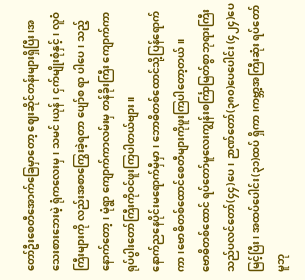တော်ဦးစေတီအောက်ခြေမှာတော့ ဈေးဆိုင်တန်းများရှိပြီး၊အသေးစားဘေးမဲ့ ရုံကလေးမှ၊ သမင်၊ယုန်၊ ငှက်မျိုးစုံနှင့်၊ လူဝံ ကြီးများကို လည်းအစာကြွေးခဲ့ရတာ ပျော်စ ရာ ပါပေ၊ သည့်နောက်တော့၊ မုံရွာ ကျောက်ကာလမ်းမှ တန်ခိုးကြီး ကျောက်ကာရုပ်ပွါးတော်ကြီးကိုဝင်ဖူးကြပါတယ်ဗျား။
နောက်ညနေပိုင်းမရောက်မှီမှာ၊ ဘောဓိတစ်ထောင်သို့ပြန်ရောက်ကာ၊ဗောဓိတစ်ထောင်စေတီများကိုဖူးကြပါတော့တယ်။
ဗောဓိတစ်ထောင် ရပ်တော်မူလေးကျွန်းစင်္ကြာမြတ်စွာဘုရားကြီးသည်ပလင်တော်(၄၄)ပေ၊ ဉာဏ်တော်(၃၈၀)ပေပေါင်း (၄၂၄)ပေမြင့်ပြီး၊ အထပ်ပေါင်း(၃၁)ထပ် ရှိကာ၊ကဗ္ဘာ့အကြီးဆုံး ရပ်တော်မူဘု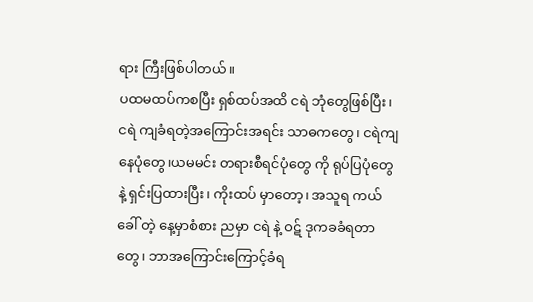ရား ကြီးဖြစ်ပါတယ်။
ပထမထပ်ကစပြီး ရှစ်ထပ်အထိ ငရဲ ဘုံတွေဖြစ်ပြီး၊ငရဲ ကျခံရတဲ့အကြောင်းအရင်း သာဓကတွေ၊ ငရဲကျနေပုံတွေ၊ယမမင်း တရားစီရင်ပုံတွေ ကို ရုပ်ပြပုံတွေနဲ့ ရှင်းပြထားပြီး၊ ကိုးထပ် မှာတော့၊ အသူရ ကယ်ခေါ် တဲ့ နေ့မှာစံစား ညမှာ ငရဲ နဲ့ ဝဋ် ဒုကခခံရတာတွေ၊ ဘာအကြောင်းကြောင့်ခံရ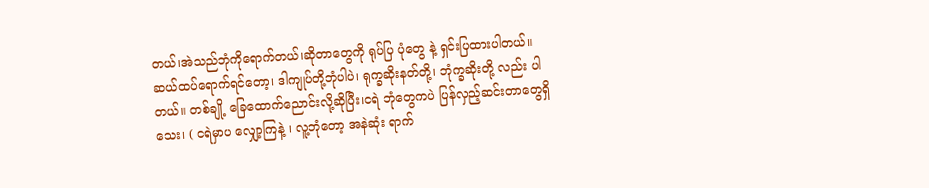တယ်၊အဲသည်ဘုံကိုရောက်တယ်၊ဆိုတာတွေကို ရုပ်ပြ ပုံတွေ နဲ့ ရှင်းပြထားပါတယ်။ ဆယ်ထပ်ရောက်ရင်တော့၊ ဒါကျုပ်တို့ဘုံပါပဲ၊ ရုက္ခဆိုးနတ်တို့၊ ဘုံက္ခဆိုးတို့ လည်း ပါတယ်။ တစ်ချို့ ခြေထောက်ညောင်းလို့ဆိုပြီး၊ငရဲ ဘုံတွေကပဲ ပြန်လှည့်ဆင်းတာတွေရှိသေး၊ ( ငရဲမှာပ လျှော့ကြနဲ့ ၊ လူ့ဘုံတော့ အနဲဆုံး ရာက်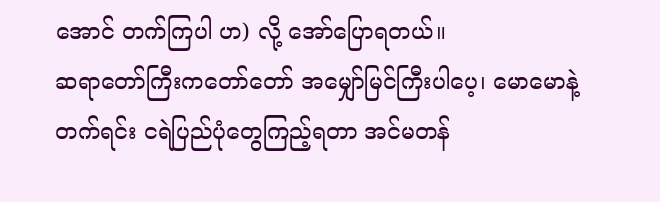အောင် တက်ကြပါ ဟ) လို့ အော်ပြောရတယ်။
ဆရာတော်ကြီးကတော်တော် အမျှော်မြင်ကြီးပါပေ့၊ မောမောနဲ့ တက်ရင်း ငရဲပြည်ပုံတွေကြည့်ရတာ အင်မတန်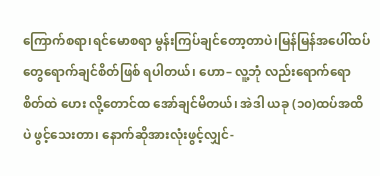ကြောက်စရာ၊ရင်မောစရာ မွန်းကြပ်ချင်တော့တာပဲ၊မြန်မြန်အပေါ်ထပ်တွေရောက်ချင်စိတ်ဖြစ် ရပါတယ်၊ ဟော– လူ့ဘုံ လည်းရောက်ရော စိတ်ထဲ ဟေး လို့တောင်ထ အော်ချင်မိတယ်၊ အဲဒါ ယခု (၁၀)ထပ်အထိပဲ ဖွင့်သေးတာ၊ နောက်ဆိုအားလုံးဖွင့်လျှင်-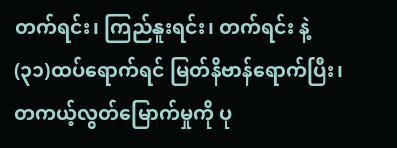တက်ရင်း၊ ကြည်နူးရင်း၊ တက်ရင်း နဲ့ (၃၁)ထပ်ရောက်ရင် မြတ်နိဗာန်ရောက်ပြီး၊တကယ့်လွတ်မြောက်မှုကို ပု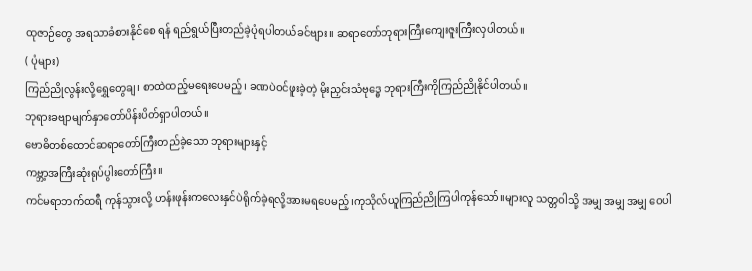ထုဇာဉ်တွေ အရသာခံစားနိုင်စေ ရန် ရည်ရွယ်ပြီးတည်ခဲ့ပုံရပါတယ်ခင်ဗျား။ ဆရာတော်ဘုရားကြီးကျေးဇူးကြီးလှပါတယ်။
( ပုံများ)
ကြည်ညိုလွန်းလို့ရွှေတွေချ၊ စာထဲထည့်မရေးပေမည့်၊ ခဏပဲဝင်ဖူးခဲ့တဲ့ မိုးညှင်းသံဗုဒ္ဓေ ဘုရားကြီးကိုကြည်ညိုနိုင်ပါတယ်။
ဘုရားခဗျာမျက်နှာတော်ပိန်းပိတ်ရှာပါတယ်။
ဗောဓိတစ်ထောင်ဆရာတော်ကြီးတည်ခဲ့သော ဘုရားများနှင့်
ကဗ္ဘာ့အကြီးဆုံးရုပ်ပွါးတော်ကြီး။
ကင်မရာဘက်ထရီ ကုန်သွားလို့ ဟန်းဖုန်းကလေးနှင်ပဲရိုက်ခဲ့ရလို့အားမရပေမည့်၊ကုသိုလ်ယူကြည်ညိုကြပါကုန်သော်။များလူ သတ္တဝါသို့ အမျှ အမျှ အမျှ ဝေပါ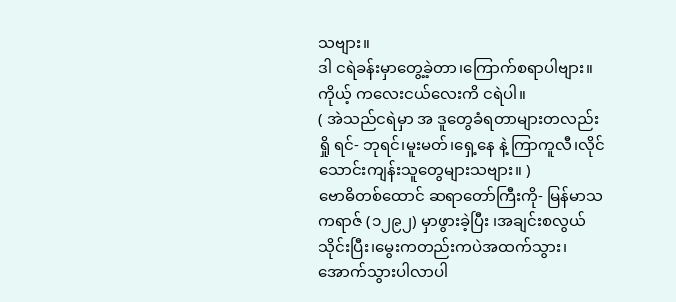သဗျား။
ဒါ ငရဲခန်းမှာတွေ့ခဲ့တာ၊ကြောက်စရာပါဗျား။ ကိုယ့် ကလေးငယ်လေးကိ ငရဲပါ။
( အဲသည်ငရဲမှာ အ ဒူတွေခံရတာများတလည်း ရှို ရင်- ဘုရင်၊မူးမတ်၊ရှေ့နေ နဲ့ ကြာကူလီ၊လိုင်သောင်းကျန်းသူတွေများသဗျား။ )
ဗောဓိတစ်ထောင် ဆရာတော်ကြီးကို- မြန်မာသကရာဇ် (၁၂၉၂) မှာဖွားခဲ့ပြီး ၊အချင်းစလွယ်သိုင်းပြီး၊မွေးကတည်းကပဲအထက်သွား၊အောက်သွားပါလာပါ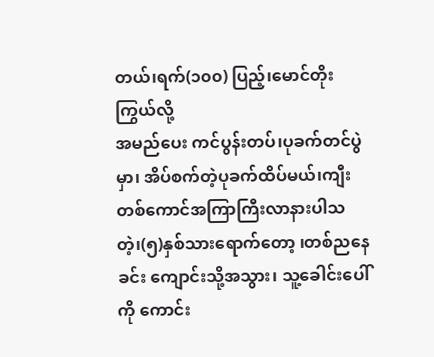တယ်၊ရက်(၁၀၀) ပြည့်၊မောင်တိုးကြွယ်လို့
အမည်ပေး ကင်ပွန်းတပ်၊ပုခက်တင်ပွဲမှာ၊ အိပ်စက်တဲ့ပုခက်ထိပ်မယ်၊ကျီးတစ်ကောင်အကြာကြီးလာနားပါသတဲ့၊(၅)နှစ်သားရောက်တော့ ၊တစ်ညနေခင်း ကျောင်းသို့အသွား၊ သူ့ခေါင်းပေါ်ကို ကောင်း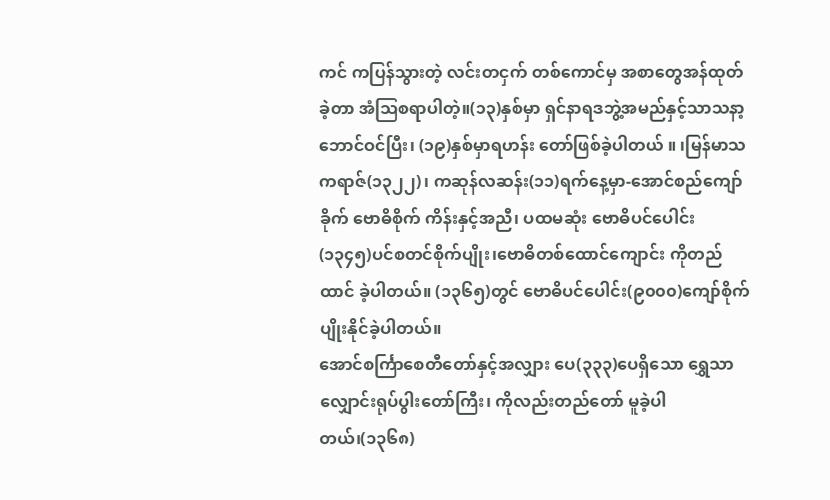ကင် ကပြန်သွားတဲ့ လင်းတငှက် တစ်ကောင်မှ အစာတွေအန်ထုတ်ခဲ့တာ အံဩစရာပါတဲ့။(၁၃)နှစ်မှာ ရှင်နာရဒဘွဲ့အမည်နှင့်သာသနာ့ ဘောင်ဝင်ပြီး၊ (၁၉)နှစ်မှာရဟန်း တော်ဖြစ်ခဲ့ပါတယ် ။ ၊မြန်မာသကရာဇ်(၁၃၂၂)၊ ကဆုန်လဆန်း(၁၁)ရက်နေ့မှာ-အောင်စည်ကျော်ခိုက် ဗောဓိစိုက် ကိန်းနှင့်အညီ၊ ပထမဆုံး ဗောဓိပင်ပေါင်း (၁၃၄၅)ပင်စတင်စိုက်ပျိုး၊ဗောဓိတစ်ထောင်ကျောင်း ကိုတည်ထာင် ခဲ့ပါတယ်။ (၁၃၆၅)တွင် ဗောဓိပင်ပေါင်း(၉၀၀၀)ကျော်စိုက်ပျိုးနိုင်ခဲ့ပါတယ်။
အောင်စင်္ကြာစေတီတော်နှင့်အလျှား ပေ(၃၃၃)ပေရှိသော ရွှေသာလျှောင်းရုပ်ပွါးတော်ကြီး၊ ကိုလည်းတည်တော် မူခဲ့ပါတယ်၊(၁၃၆၈)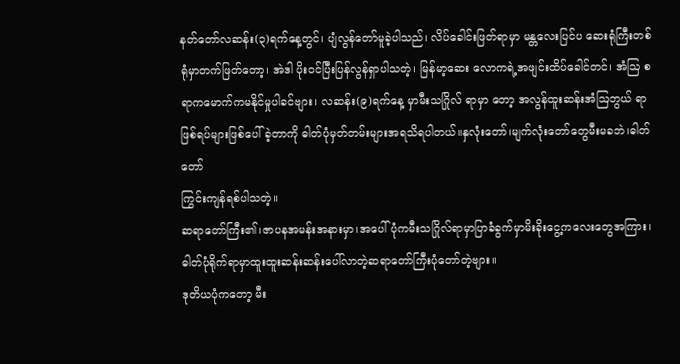နတ်တော်လဆန်း(၃)ရက်နေ့တွင်၊ ပျံလွန်တော်မူခဲ့ပါသည်၊ လိပ်ခေါင်းဖြတ်ရာမှာ မန္တလေးပြင်ပ ဆေးရုံကြီးတစ်ရုံမှာတက်ဖြတ်တော့၊ အဲဒါ ပိုးဝင်ပြီးပြန်လွန်ရှာပါသတဲ့၊ မြန်မာ့ဆေး လောကရဲ့အဖျင်းထိပ်ခေါင်တင်၊ အံဩ စရာကမောက်ကမနိုင်မှုပါခင်ဗျား၊ လဆန်း(၉)ရက်နေ့ မှာမီးသဂြိုလ် ရာမှာ တော့ အလွန်ထူးဆန်းအံဩဘွယ် ရာဖြစ်ရပ်များဖြစ်ပေါ်ခဲ့တာကို ဓါတ်ပုံမှတ်တမ်းများအရသိရပါတယ်။နှလုံးတော်၊မျက်လုံးတော်တွေမီးမခဘဲ၊ဓါတ်တော်
ကြွင်းကျန်ရစ်ပါသတဲ့။
ဆရာတော်ကြီး၏၊ဇာပနအမန်းအနားမှာ၊အပေါ်ပုံကမီးသဂြိုလ်ရာမှာပြာခံခွက်မှာမိးခိုးငွေ့ကလေးတွေအကြား၊ဓါတ်ပုံရိုက်ရာမှာထူးထူးဆန်းဆန်းပေါ်လာတဲ့ဆရာတော်ကြီးပုံတော်တဲ့ဗျား။
ဒုတိယပုံကတော့ မီး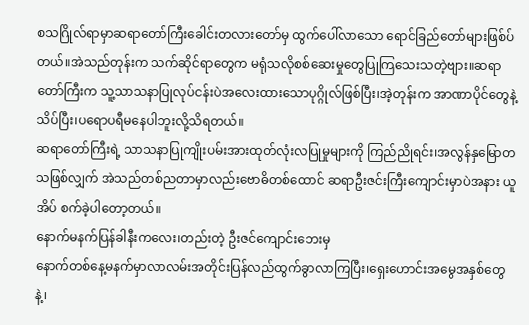စသဂြိုလ်ရာမှာဆရာတော်ကြီးခေါင်းတလားတော်မှ ထွက်ပေါ်လာသော ရောင်ခြည်တော်များဖြစ်ပ်တယ်။အဲသည်တုန်းက သက်ဆိုင်ရာတွေက မရုံသလိုစစ်ဆေးမှုတွေပြုကြသေးသတဲ့ဗျား။ဆရာတော်ကြီးက သူ့သာသနာပြုလုပ်ငန်းပဲအလေးထားသောပုဂ္ဂိုလ်ဖြစ်ပြီး၊အဲ့တုန်းက အာဏာပိုင်တွေနဲ့ သိပ်ပြီး၊ပရောပရီမနေပါဘူးလို့သိရတယ်။
ဆရာတော်ကြီးရဲ့ သာသနာပြုကျိုးပမ်းအားထုတ်လုံးလပြုမှုများကို ကြည်ညိုရင်း၊အလွန်နှမြောတသဖြစ်လျှက် အဲသည်တစ်ညတာမှာလည်းဗောဓိတစ်ထောင် ဆရာဦးဇင်းကြီးကျောင်းမှာပဲအနား ယူအိပ် စက်ခဲ့ပါတော့တယ်။
နောက်မနက်ပြန်ခါနီးကလေး၊တည်းတဲ့ ဦးဇင်ကျောင်းဘေးမှ
နောက်တစ်နေ့မနက်မှာလာလမ်းအတိုင်းပြန်လည်ထွက်ခွာလာကြပြီး၊ရှေးဟောင်းအမွေအနှစ်တွေနဲ့၊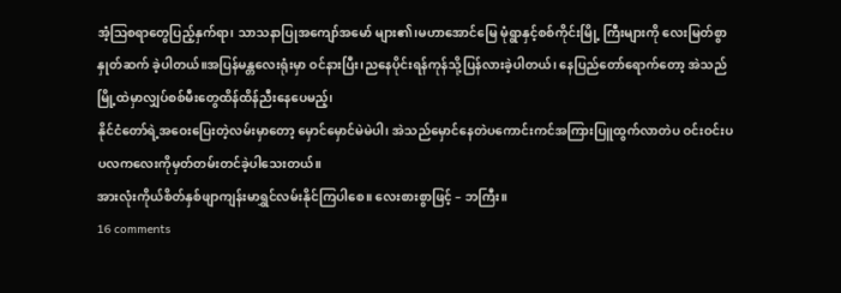အံ့ဩစရာတွေပြည့်နှက်ရာ၊ သာသနာပြုအကျော်အမော် များ၏၊မဟာအောင်မြေ မုံရွာနှင့်စစ်ကိုင်းမြို့ ကြီးများကို လေးမြတ်စွာနှုတ်ဆက် ခဲ့ပါတယ်။အပြန်မန္တလေးရုံးမှာ ဝင်နားပြီး၊ညနေပိုင်းရန်ကုန်သို့ပြန်လားခဲ့ပါတယ်၊ နေပြည်တော်ရောက်တော့ အဲသည်မြို့ထဲမှာလျှပ်စစ်မီးတွေထိန်ထိန်ညီးနေပေမည့်၊
နိုင်ငံတော်ရဲ့အဝေးပြေးတဲ့လမ်းမှာတော့ မှောင်မှောင်မဲမဲပါ၊ အဲသည်မှောင်နေတဲပကောင်းကင်အကြားပြူထွက်လာတဲပ ဝင်းဝင်းပပလကလေးကိုမှတ်တမ်းတင်ခဲ့ပါသေးတယ်။
အားလုံးကိုယ်စိတ်နှစ်ဖျာကျန်းမာရွှင်လမ်းနိုင်ကြပါစေ။ လေးစားစွာဖြင့် – ဘကြီး။
16 comments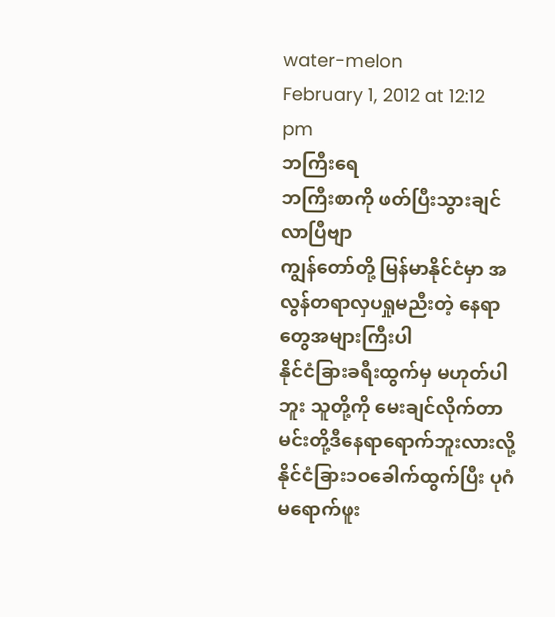water-melon
February 1, 2012 at 12:12 pm
ဘကြီးရေ
ဘကြီးစာကို ဖတ်ပြီးသွားချင်လာပြီဗျာ
ကျွန်တော်တို့ မြန်မာနိုင်ငံမှာ အလွန်တရာလှပရှုမညီးတဲ့ နေရာတွေအများကြီးပါ
နိုင်ငံခြားခရီးထွက်မှ မဟုတ်ပါဘူး သူတို့ကို မေးချင်လိုက်တာ မင်းတို့ဒီနေရာရောက်ဘူးလားလို့
နိုင်ငံခြား၁ဝခေါက်ထွက်ပြီး ပုဂံမရောက်ဖူး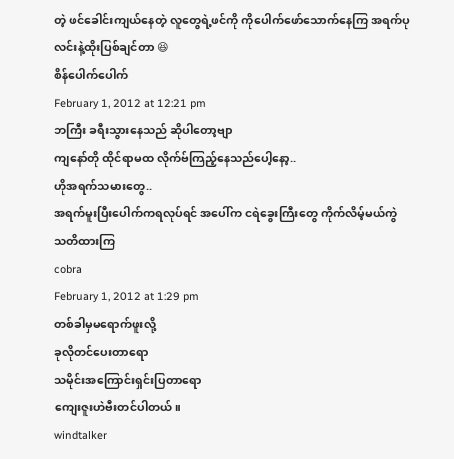တဲ့ ဖင်ခေါင်းကျယ်နေတဲ့ လူတွေရဲ့ဖင်ကို ကိုပေါက်ဖော်သောက်နေကြ အရက်ပုလင်းနဲ့ထိုးပြစ်ချင်တာ 😆
စိန်ပေါက်ပေါက်
February 1, 2012 at 12:21 pm
ဘကြီး ခရီးသွားနေသည် ဆိုပါတော့ဗျာ
ကျနော်တို ထိုင်ရာမထ လိုက်ဗ်ကြည့်နေသည်ပေါ့နော့..
ဟိုအရက်သမားတွေ..
အရက်မူးပြီးပေါက်ကရလုပ်ရင် အပေါ်က ငရဲခွေးကြီးတွေ ကိုက်လိမ့်မယ်ကွဲ
သတိထားကြ
cobra
February 1, 2012 at 1:29 pm
တစ်ခါမှမရောက်ဖူးလို့
ခုလိုတင်ပေးတာရော
သမိုင်းအကြောင်းရှင်းပြတာရော
ကျေးဇူးဟဲဗီးတင်ပါတယ်။
windtalker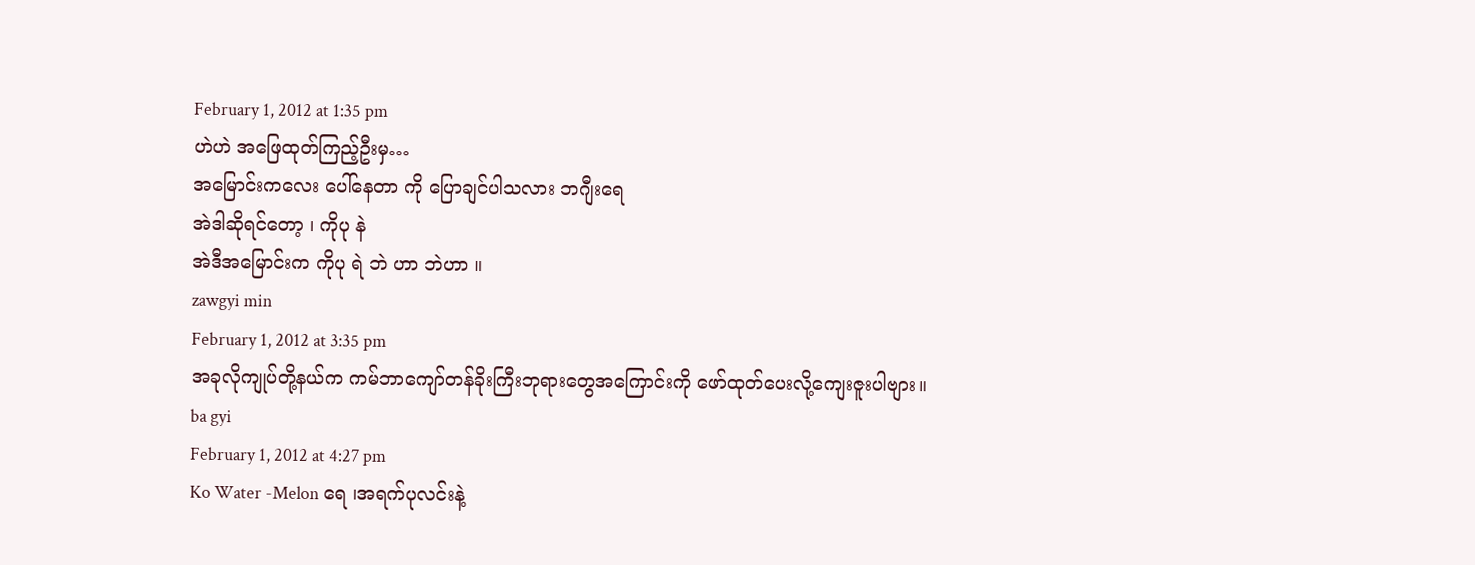February 1, 2012 at 1:35 pm
ဟဲဟဲ အဖြေထုတ်ကြည့်ဦးမှ…
အမြောင်းကလေး ပေါ်နေတာ ကို ပြောချင်ပါသလား ဘဂျီးရေ
အဲဒါဆိုရင်တော့ ၊ ကိုပု နဲ
အဲဒီအမြောင်းက ကိုပု ရဲ ဘဲ ဟာ ဘဲဟာ ။
zawgyi min
February 1, 2012 at 3:35 pm
အခုလိုကျုပ်တို့နယ်က ကမ်ဘာကျော်တန်ခိုးကြီးဘုရားတွေအကြောင်းကို ဖော်ထုတ်ပေးလို့ကျေးဇူးပါဗျား။
ba gyi
February 1, 2012 at 4:27 pm
Ko Water -Melon ရေ ၊အရက်ပုလင်းနဲ့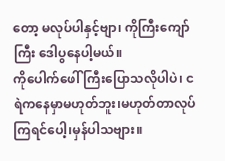တော့ မလုပ်ပါနှင့်ဗျာ၊ ကိုကြီးကျော်ကြီး ဒေါပွနေပါ့မယ်။
ကိုပေါက်ဖေါ်ကြီးပြောသလိုပါပဲ၊ ငရဲကနေမှာမဟုတ်ဘူး၊မဟုတ်တာလုပ်ကြရင်ပေါ့၊မှန်ပါသဗျား။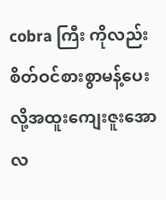cobra ကြီး ကိုလည်းစိတ်ဝင်စားစွာမန့်ပေးလို့အထူးကျေးဇူးအောလ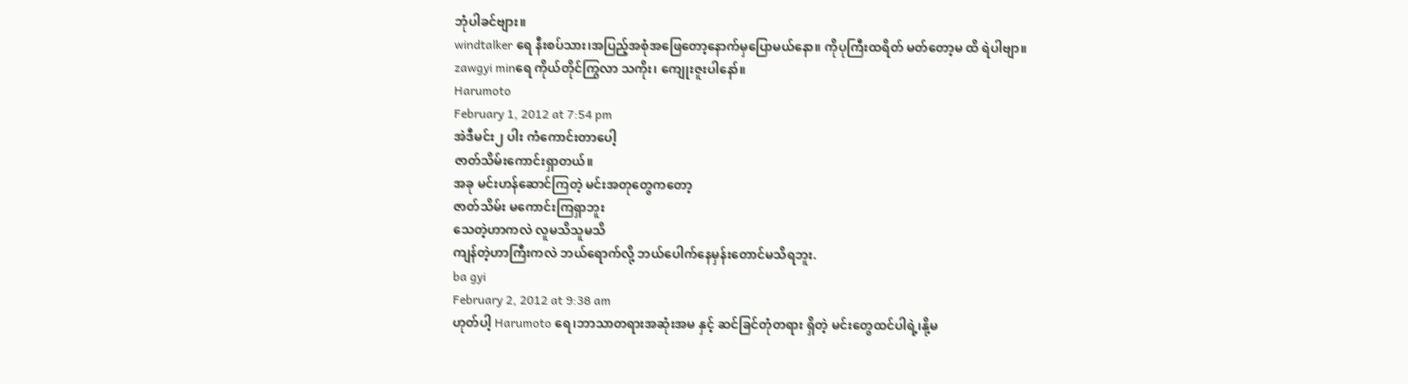ဘုံပါခင်ဗျား။
windtalker ရေ နီးစပ်သား၊အပြည့်အစုံအဖြေတော့နောက်မှပြောမယ်နော။ ကိုပုကြီးထရိတ် မတ်တော့မ ထိ ရဲပါဗျာ။
zawgyi minရေ ကိုယ်တိုင်ကြွလာ သကိုး၊ ကျေုးဇူးပါနော်။
Harumoto
February 1, 2012 at 7:54 pm
အဲဒီမင်း၂ ပါး ကံကောင်းတာပေါ့
ဇာတ်သိမ်းကောင်းရှာတယ်။
အခု မင်းဟန်ဆောင်ကြတဲ့ မင်းအတုတွေကတော့
ဇာတ်သိမ်း မကောင်းကြရှာဘူး
သေတဲ့ဟာကလဲ လူမသိသူမသိ
ကျန်တဲ့ဟာကြီးကလဲ ဘယ်ရောက်လို့ ဘယ်ပေါက်နေမှန်းတောင်မသိရဘူး.
ba gyi
February 2, 2012 at 9:38 am
ဟုတ်ပါ့ Harumoto ရေ၊ဘာသာတရားအဆုံးအမ နှင့် ဆင်ခြင်တုံတရား ရှိတဲ့ မင်းတွေထင်ပါရဲ့၊နို့မ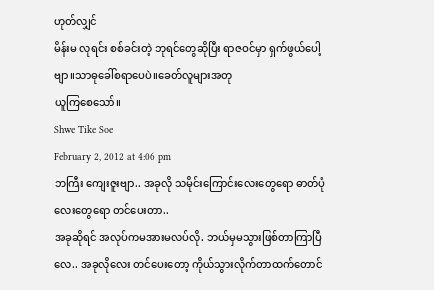ဟုတ်လျှင်
မိန်းမ လုရင်း စစ်ခင်းတဲ့ ဘုရင်တွေဆိုပြီး ရာဇဝင်မှာ ရှက်ဖွယ်ပေါ့ဗျာ။သာဓုခေါ်စရာပေပဲ။ခေတ်လူများအတု
ယူကြစေသော်။
Shwe Tike Soe
February 2, 2012 at 4:06 pm
ဘကြီး ကျေးဇူးဗျာ.. အခုလို သမိုင်းကြောင်းလေးတွေရော ဓာတ်ပုံလေးတွေရော တင်ပေးတာ..
အခုဆိုရင် အလုပ်ကမအားမလပ်လို. ဘယ်မှမသွားဖြစ်တာကြာပြီလေ.. အခုလိုလေး တင်ပေးတော့ ကိုယ်သွားလိုက်တာထက်တောင်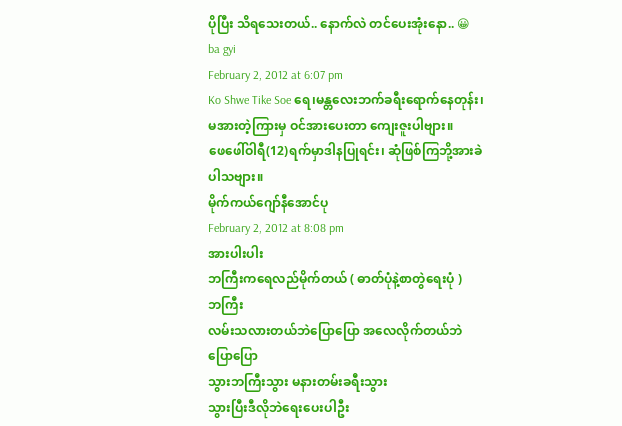ပိုပြီး သိရသေးတယ်.. နောက်လဲ တင်ပေးအုံးနော.. 😀
ba gyi
February 2, 2012 at 6:07 pm
Ko Shwe Tike Soe ရေ၊မန္တလေးဘက်ခရီးရောက်နေတုန်း၊
မအားတဲ့ကြားမှ ဝင်အားပေးတာ ကျေးဇူးပါဗျား။
ဖေဖေါ်ဝါရီ(12)ရက်မှာဒါနပြုရင်း၊ ဆုံဖြစ်ကြဘို့အားခဲပါသဗျား။
မိုက်ကယ်ဂျော်နီအောင်ပု
February 2, 2012 at 8:08 pm
အားပါးပါး
ဘကြီးကရေလည်မိုက်တယ် ( ဓာတ်ပုံနဲ့စာတွဲရေးပုံ )
ဘကြီး
လမ်းသလားတယ်ဘဲပြောပြော အလေလိုက်တယ်ဘဲပြောပြော
သွားဘကြီးသွား မနားတမ်းခရီးသွား
သွားပြီးဒီလိုဘဲရေးပေးပါဦး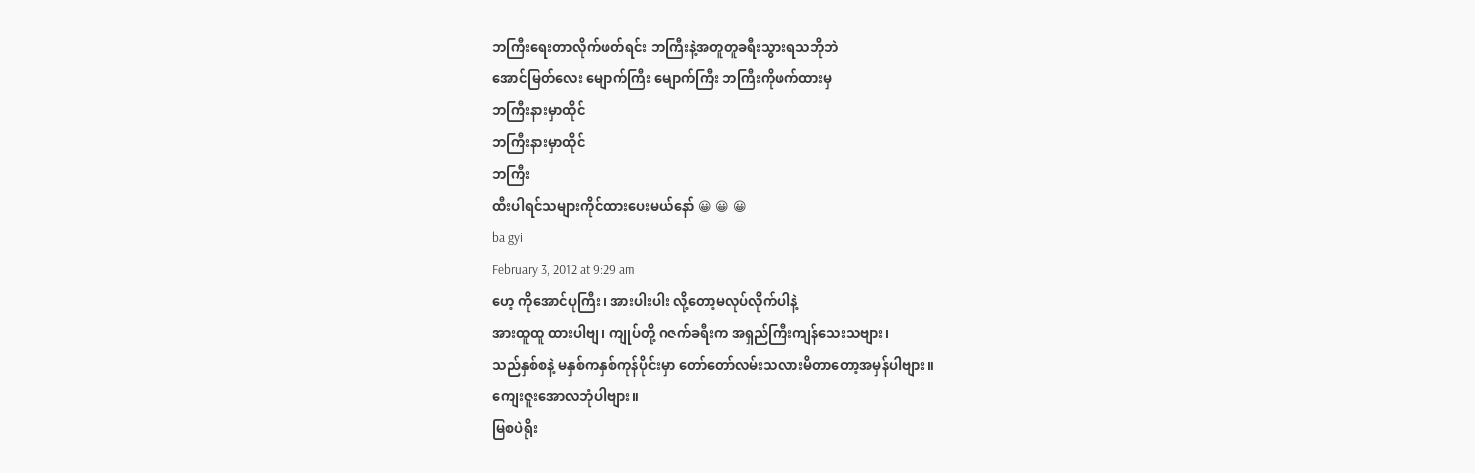ဘကြီးရေးတာလိုက်ဖတ်ရင်း ဘကြီးနဲ့အတူတူခရီးသွားရသဘိုဘဲ
အောင်မြတ်လေး မျောက်ကြီး မျောက်ကြီး ဘကြီးကိုဖက်ထားမှ
ဘကြီးနားမှာထိုင်
ဘကြီးနားမှာထိုင်
ဘကြီး
ထီးပါရင်သများကိုင်ထားပေးမယ်နော် 😀 😀 😀
ba gyi
February 3, 2012 at 9:29 am
ဟေ့ ကိုအောင်ပုကြီး၊ အားပါးပါး လို့တော့မလုပ်လိုက်ပါနဲ့
အားထူထူ ထားပါဗျ၊ ကျုပ်တို့ ဂဇက်ခရီးက အရှည်ကြီးကျန်သေးသဗျား၊
သည်နှစ်စနဲ့ မနှစ်ကနှစ်ကုန်ပိုင်းမှာ တော်တော်လမ်းသလားမိတာတော့အမှန်ပါဗျား။
ကျေးဇူးအောလဘုံပါဗျား။
မြစပဲရိုး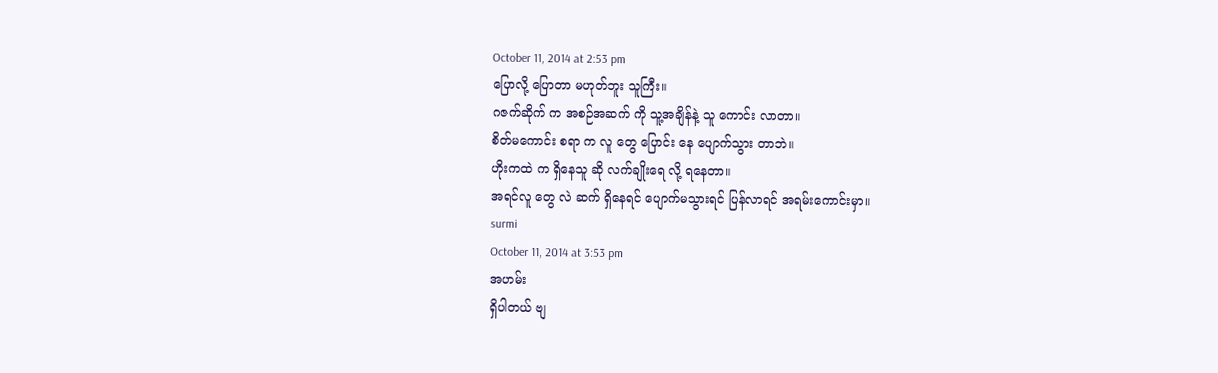October 11, 2014 at 2:53 pm
ပြောလို့ ပြောတာ မဟုတ်ဘူး သူကြီး။
ဂဇက်ဆိုက် က အစဉ်အဆက် ကို သူ့အချိန်နဲ့ သူ ကောင်း လာတာ။
စိတ်မကောင်း စရာ က လူ တွေ ပြောင်း နေ ပျောက်သွား တာဘဲ။
ဟိုးကထဲ က ရှိနေသူ ဆို လက်ချိုးရေ လို့ ရနေတာ။
အရင်လူ တွေ လဲ ဆက် ရှိနေရင် ပျောက်မသွားရင် ပြန်လာရင် အရမ်းကောင်းမှာ။
surmi
October 11, 2014 at 3:53 pm
အဟမ်း
ရှိပါတယ် ဗျ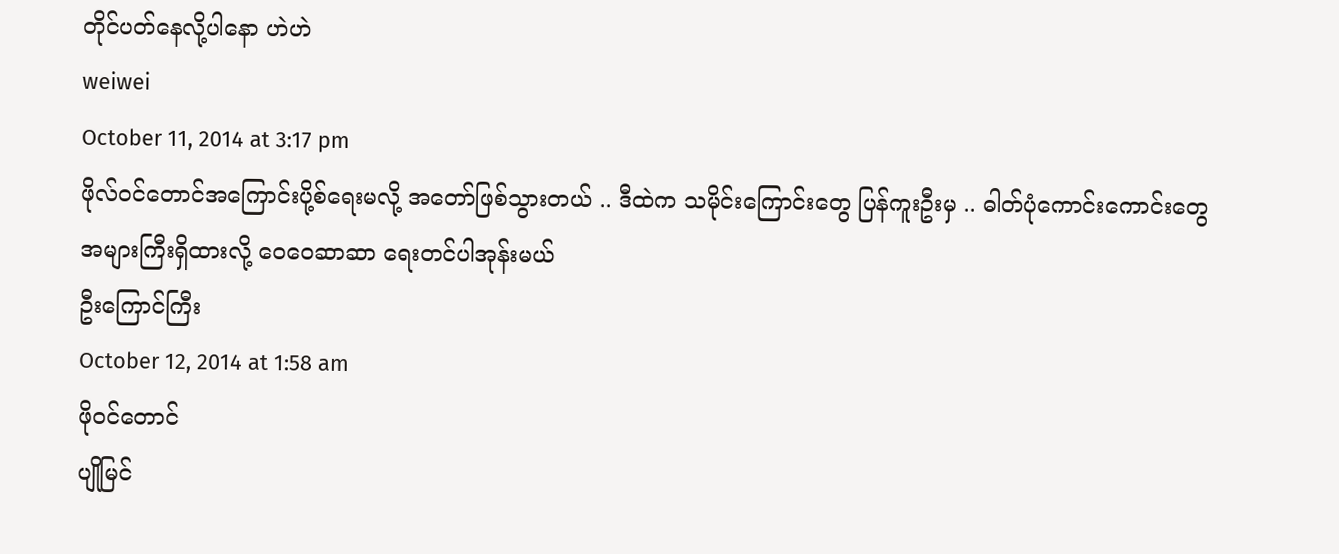တိုင်ပတ်နေလို့ပါနော ဟဲဟဲ
weiwei
October 11, 2014 at 3:17 pm
ဖိုလ်ဝင်တောင်အကြောင်းပို့စ်ရေးမလို့ အတော်ဖြစ်သွားတယ် .. ဒီထဲက သမိုင်းကြောင်းတွေ ပြန်ကူးဦးမှ .. ဓါတ်ပုံကောင်းကောင်းတွေ အများကြီးရှိထားလို့ ဝေဝေဆာဆာ ရေးတင်ပါအုန်းမယ်
ဦးကြောင်ကြီး
October 12, 2014 at 1:58 am
ဖိုဝင်တောင်
ပျိုမြင်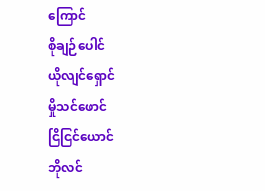ကြောင်
စိုချဉ်ပေါင်
ယိုလျင်ရှောင်
မှိုသင်ဖောင်
ငြိငြင်ယောင်
ဘိုလင်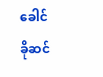ခေါင်
ခိုဆင်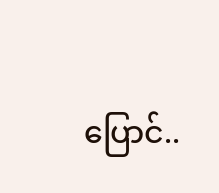ပြောင်..